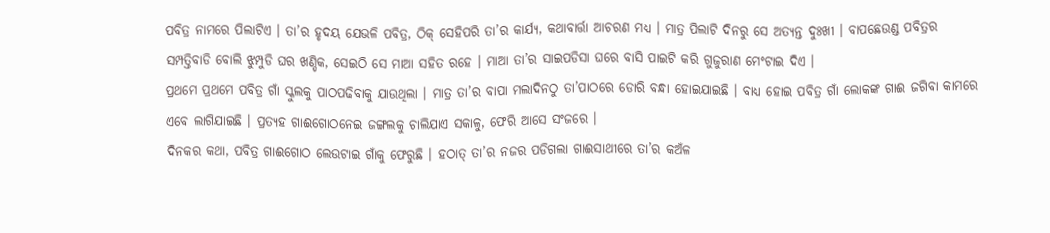ପବିତ୍ର ନାମରେ ପିଲାଟିଏ । ତା’ର ହୃଦୟ ଯେଭଳି ପବିତ୍ର, ଠିକ୍ ସେହିପରି ତା’ର କାର୍ଯ୍ୟ, କଥାବାର୍ତ୍ତା ଆଚରଣ ମଧ୍ୟ । ମାତ୍ର ପିଲାଟି ଦିନରୁ ସେ ଅତ୍ୟନ୍ତ ଦୁଃଖୀ । ବାପଛେଉଣ୍ଡ ପବିତ୍ରର ସମ୍ପତ୍ତିବାଡି ବୋଲି ଝୁମ୍ପୁଡି ଘର ଖଣ୍ଡିକ, ସେଇଠି ସେ ମାଆ ସହିତ ରହେ । ମାଆ ତା’ର ସାଇପଡିସା ଘରେ ବାସି ପାଇଟି କରି ଗୁଜୁରାଣ ମେଂଟାଇ ଦିଏ ।
ପ୍ରଥମେ ପ୍ରଥମେ ପବିତ୍ର ଗାଁ ସ୍କୁଲକୁ ପାଠପଢିବାକୁ ଯାଉଥିଲା । ମାତ୍ର ତା’ର ବାପା ମଲାଦିନଠୁ ତା’ପାଠରେ ଡୋରି ବନ୍ଧା ହୋଇଯାଇଛି । ବାଧ୍ୟ ହୋଇ ପବିତ୍ର ଗାଁ ଲୋକଙ୍କ ଗାଈ ଜଗିବା କାମରେ ଏବେ ଲାଗିଯାଇଛି । ପ୍ରତ୍ୟହ ଗାଈଗୋଠନେଇ ଜଙ୍ଗଲକୁ ଚାଲିଯାଏ ସକାଳୁ, ଫେରି ଆସେ ସଂଜରେ ।
ଦିନକର କଥା, ପବିତ୍ର ଗାଈଗୋଠ ଲେଉଟାଇ ଗାଁକୁ ଫେରୁଛି । ହଠାତ୍ ତା’ର ନଜର ପଡିଗଲା ଗାଈସାଥୀରେ ତା’ର କଅଁଳ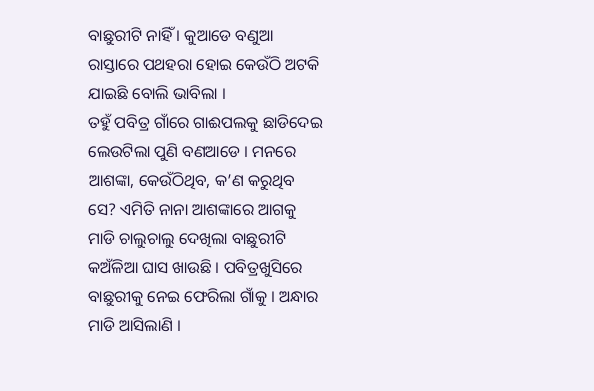ବାଛୁରୀଟି ନାହିଁ । କୁଆଡେ ବଣୁଆ ରାସ୍ତାରେ ପଥହରା ହୋଇ କେଉଁଠି ଅଟକି ଯାଇଛି ବୋଲି ଭାବିଲା ।
ତହୁଁ ପବିତ୍ର ଗାଁରେ ଗାଈପଲକୁ ଛାଡିଦେଇ ଲେଉଟିଲା ପୁଣି ବଣଆଡେ । ମନରେ ଆଶଙ୍କା, କେଉଁଠିଥିବ, କ’ଣ କରୁଥିବ ସେ? ଏମିତି ନାନା ଆଶଙ୍କାରେ ଆଗକୁ ମାଡି ଚାଲୁଚାଲୁ ଦେଖିଲା ବାଛୁରୀଟି କଅଁଳିଆ ଘାସ ଖାଉଛି । ପବିତ୍ରଖୁସିରେ ବାଛୁରୀକୁ ନେଇ ଫେରିଲା ଗାଁକୁ । ଅନ୍ଧାର ମାଡି ଆସିଲାଣି ।